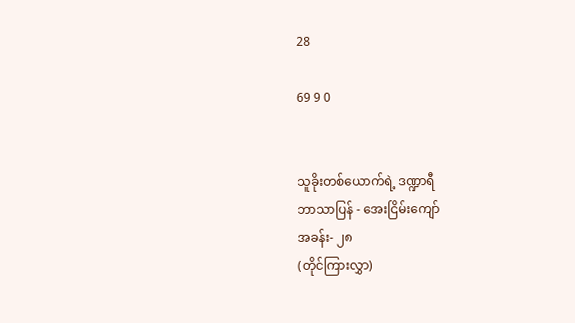28

69 9 0


သူခိုးတစ်ယောက်ရဲ့ ဒဏ္ဍာရီ
ဘာသာပြန် - အေးငြိမ်းကျော်
အခန်း- ၂၈
(တိုင်ကြားလွှာ)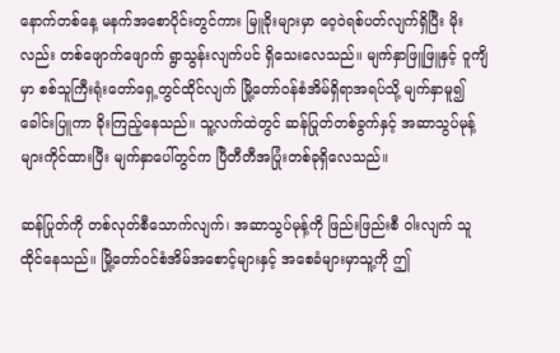နောက်တစ်နေ့ မနက်အစောပိုင်းတွင်ကား မြူခိုးများမှာ ဝေ့ဝဲရစ်ပတ်လျက်ရှိပြီး မိုး လည်း တစ်ဖျောက်ဖျောက် ရွာသွန်းလျက်ပင် ရှိသေးလေသည်။ မျက်နှာဖြူဖြူနှင့် ဝူကျိမှာ စစ်သူကြီးရုံးတော်ရှေ့တွင်ထိုင်လျက် မြို့တော်ဝန်စံအိမ်ရှိရာအရပ်သို့ မျက်နှာမူ၍ ခေါင်းပြူကာ ခိုးကြည့်နေသည်။ သူ့လက်ထဲတွင် ဆန်ပြုတ်တစ်ခွက်နှင့် အဆာသွပ်မုန့် များကိုင်ထားပြီး မျက်နှာပေါ်တွင်က ပြီတီတီအပြုံးတစ်ခုရှိလေသည်။

ဆန်ပြုတ်ကို တစ်လုတ်စီသောက်လျက်၊ အဆာသွပ်မုန့်ကို ဖြည်းဖြည်းစီ ဝါးလျက် သူထိုင်နေသည်။ မြို့တော်ဝင်စံအိမ်အစောင့်များနှင့် အစေခံများမှာသူ့ကို ဤ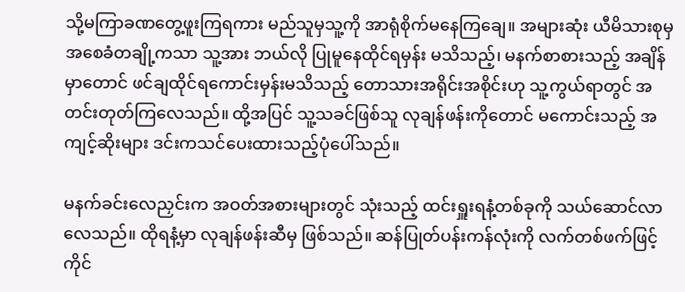သို့မကြာခဏတွေ့ဖူးကြရကား မည်သူမှသူ့ကို အာရုံစိုက်မနေကြချေ။ အများဆုံး ယီမိသားစုမှ အစေခံတချို့ကသာ သူ့အား ဘယ်လို ပြုမူနေထိုင်ရမှန်း မသိသည့်၊ မနက်စာစားသည့် အချိန်မှာတောင် ဖင်ချထိုင်ရကောင်းမှန်းမသိသည့် တောသားအရိုင်းအစိုင်းဟု သူ့ကွယ်ရာတွင် အတင်းတုတ်ကြလေသည်။ ထို့အပြင် သူ့သခင်ဖြစ်သူ လုချန်ဖန်းကိုတောင် မကောင်းသည့် အကျင့်ဆိုးများ ဒင်းကသင်ပေးထားသည့်ပုံပေါ်သည်။

မနက်ခင်းလေညှင်းက အဝတ်အစားများတွင် သုံးသည့် ထင်းရှူးရနံ့တစ်ခုကို သယ်ဆောင်လာလေသည်။ ထိုရနံ့မှာ လုချန်ဖန်းဆီမှ ဖြစ်သည်။ ဆန်ပြုတ်ပန်းကန်လုံးကို လက်တစ်ဖက်ဖြင့် ကိုင်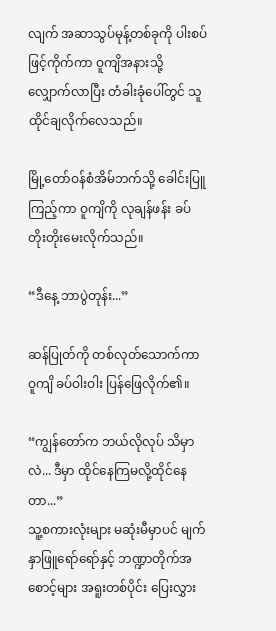လျက် အဆာသွပ်မုန့်တစ်ခုကို ပါးစပ်ဖြင့်ကိုက်ကာ ဝူကျိအနားသို့ လျှောက်လာပြီး တံခါးခုံပေါ်တွင် သူထိုင်ချလိုက်လေသည်။

မြို့တော်ဝန်စံအိမ်ဘက်သို့ ခေါင်းပြူကြည့်ကာ ဝူကျိကို လုချန်ဖန်း ခပ်တိုးတိုးမေးလိုက်သည်။

“ဒီနေ့ ဘာပွဲတုန်း...”

ဆန်ပြုတ်ကို တစ်လုတ်သောက်ကာ ဝူကျိ ခပ်ဝါးဝါး ပြန်ဖြေလိုက်၏။

“ကျွန်တော်က ဘယ်လိုလုပ် သိမှာလဲ... ဒီမှာ ထိုင်နေကြမလို့ထိုင်နေတာ...”
သူ့စကားလုံးများ မဆုံးမီမှာပင် မျက်နှာဖြူရော်ရော်နှင့် ဘဏ္ဍာတိုက်အစောင့်များ အရူးတစ်ပိုင်း ပြေးလွှား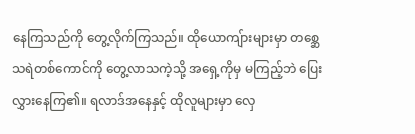နေကြသည်ကို တွေ့လိုက်ကြသည်။ ထိုယောကျ်ားများမှာ တစ္ဆေသရဲတစ်ကောင်ကို တွေ့လာသကဲ့သို့ အရှေ့ကိုမှ မကြည့်ဘဲ ပြေးလွှားနေကြ၏။ ရလာဒ်အနေနှင့် ထိုလူများမှာ လှေ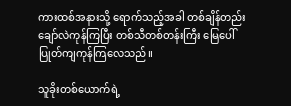ကားထစ်အနားသို့ ရောက်သည့်အခါ တစ်ချိန်တည်းချော်လဲကုန်ကြပြီး တစ်သီတစ်တန်းကြီး မြေပေါ် ပြုတ်ကျကုန်ကြလေသည်။

သူခိုးတစ်ယောက်ရဲ့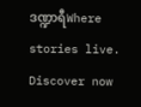ဒဏ္ဍာရီWhere stories live. Discover now